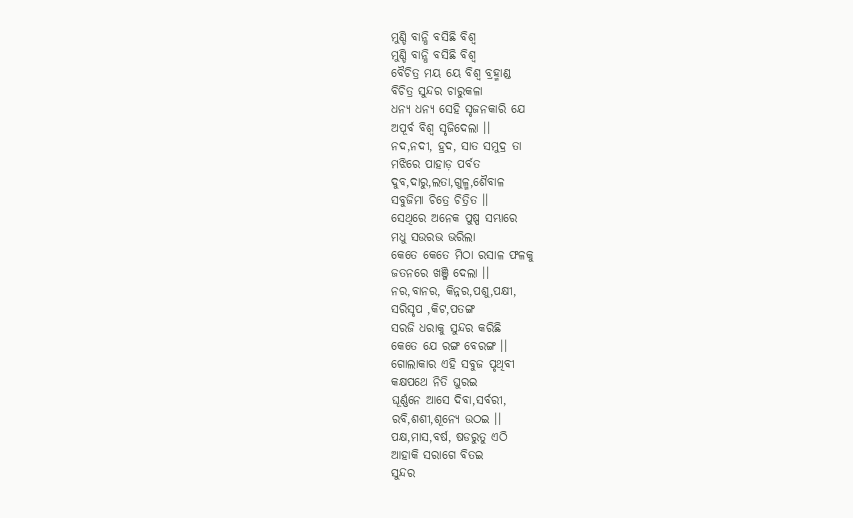ମୁଣ୍ଡି ବାନ୍ଧି ବସିଛି ବିଶ୍ଵ
ମୁଣ୍ଡି ବାନ୍ଧି ବସିଛି ବିଶ୍ଵ
ବୈଚିତ୍ର ମୟ ୟେ ବିଶ୍ଵ ବ୍ରହ୍ମାଣ୍ଡ
ବିଚିତ୍ର ସୁନ୍ଦର ଚାରୁକଳା
ଧନ୍ୟ ଧନ୍ୟ ସେହି ସୃଜନକାରି ଯେ
ଅପୂର୍ବ ବିଶ୍ଵ ସୃଜିଦେଲା ।।
ନଦ,ନଦୀ, ହ୍ରଦ, ସାତ ସମୁଦ୍ର ତା
ମଝିରେ ପାହାଡ଼ ପର୍ବତ
ଦୁବ,ଦାରୁ,ଲତା,ଗୁଳ୍ମ,ଶୈବାଳ
ସବୁଜିମା ଚିତ୍ରେ ଚିତ୍ରିତ ।।
ସେଥିରେ ଅନେକ ପୁଷ୍ପ ସମ୍ଭାରେ
ମଧୁ ସଉରଭ ଭରିଲା
କେତେ କେତେ ମିଠା ରସାଳ ଫଳକୁ
ଜତନରେ ଖଞ୍ଜି ଦେଲା ।।
ନର,ବାନର, କିନ୍ନର,ପଶୁ,ପକ୍ଷୀ,
ସରିସୃପ ,କିଟ,ପତଙ୍ଗ
ସରଜି ଧରାକୁ ସୁନ୍ଦର କରିଛି
କେତେ ଯେ ରଙ୍ଗ ବେରଙ୍ଗ ।।
ଗୋଲାକାର ଏହି ସବୁଜ ପୃଥିବୀ
କକ୍ଷପଥେ ନିତି ଘୁରଇ
ଘୂର୍ଣ୍ଣନେ ଆସେ ଦିବା,ସର୍ବରୀ,
ରବି,ଶଶୀ,ଶୂନ୍ୟେ ଉଠଇ ।।
ପକ୍ଷ,ମାସ,ବର୍ଷ, ଷଡରୁତୁ ଏଠି
ଆହାକି ସରାଗେ ବିତଇ
ସୁନ୍ଦର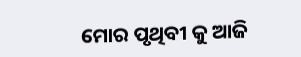ମୋର ପୃଥିବୀ କୁ ଆଜି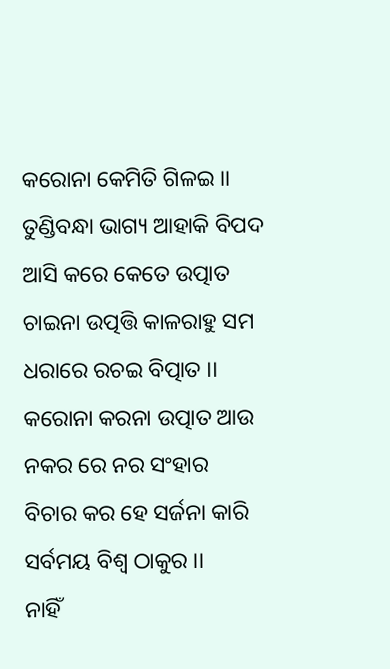କରୋନା କେମିତି ଗିଳଇ ।।
ତୁଣ୍ଡିବନ୍ଧା ଭାଗ୍ୟ ଆହାକି ବିପଦ
ଆସି କରେ କେତେ ଉତ୍ପାତ
ଚାଇନା ଉତ୍ପତ୍ତି କାଳରାହୁ ସମ
ଧରାରେ ରଚଇ ବିତ୍ପାତ ।।
କରୋନା କରନା ଉତ୍ପାତ ଆଉ
ନକର ରେ ନର ସଂହାର
ବିଚାର କର ହେ ସର୍ଜନା କାରି
ସର୍ବମୟ ବିଶ୍ଵ ଠାକୁର ।।
ନାହିଁ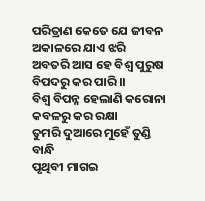ପରିତ୍ରାଣ କେତେ ଯେ ଜୀବନ
ଅକାଳରେ ଯାଏ ଝରି
ଅବତରି ଆସ ହେ ବିଶ୍ଵ ପୁରୁଷ
ବିପଦରୁ କର ପାରି ।।
ବିଶ୍ଵ ବିପନ୍ନ ହେଲାଣି କରୋନା
କବଳରୁ କର ରକ୍ଷା
ତୁମରି ଦୁଆରେ ମୁହେଁ ତୁଣ୍ଡି ବାନ୍ଧି
ପୃଥିବୀ ମାଗଇ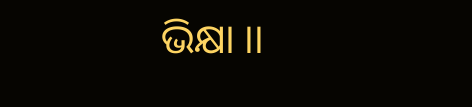ଭିକ୍ଷା ।।